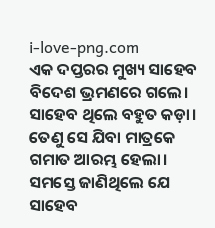i-love-png.com
ଏକ ଦପ୍ତରର ମୁଖ୍ୟ ସାହେବ ବିଦେଶ ଭ୍ରମଣରେ ଗଲେ। ସାହେବ ଥିଲେ ବହୁତ କଡ଼ା। ତେଣୁ ସେ ଯିବା ମାତ୍ରକେ ଗମାତ ଆରମ୍ଭ ହେଲା। ସମସ୍ତେ ଜାଣିଥିଲେ ଯେ ସାହେବ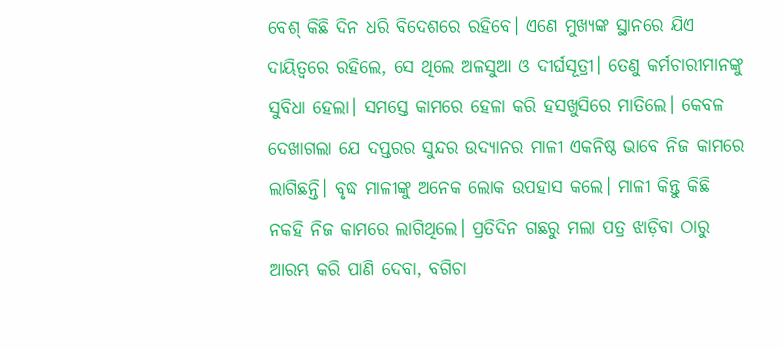ବେଶ୍ କିଛି ଦିନ ଧରି ବିଦେଶରେ ରହିବେ। ଏଣେ ମୁଖ୍ୟଙ୍କ ସ୍ଥାନରେ ଯିଏ ଦାୟିତ୍ବରେ ରହିଲେ, ସେ ଥିଲେ ଅଳସୁଆ ଓ ଦୀର୍ଘସୂତ୍ରୀ। ତେଣୁ କର୍ମଚାରୀମାନଙ୍କୁ ସୁବିଧା ହେଲା। ସମସ୍ତେ କାମରେ ହେଳା କରି ହସଖୁସିରେ ମାତିଲେ। କେବଳ ଦେଖାଗଲା ଯେ ଦପ୍ତରର ସୁନ୍ଦର ଉଦ୍ୟାନର ମାଳୀ ଏକନିଷ୍ଠ ଭାବେ ନିଜ କାମରେ ଲାଗିଛନ୍ତି। ବୃଦ୍ଧ ମାଳୀଙ୍କୁ ଅନେକ ଲୋକ ଉପହାସ କଲେ। ମାଳୀ କିନ୍ତୁ କିଛି ନକହି ନିଜ କାମରେ ଲାଗିଥିଲେ। ପ୍ରତିଦିନ ଗଛରୁ ମଲା ପତ୍ର ଝାଡ଼ିବା ଠାରୁ ଆରମ୍ଭ କରି ପାଣି ଦେବା, ବଗିଚା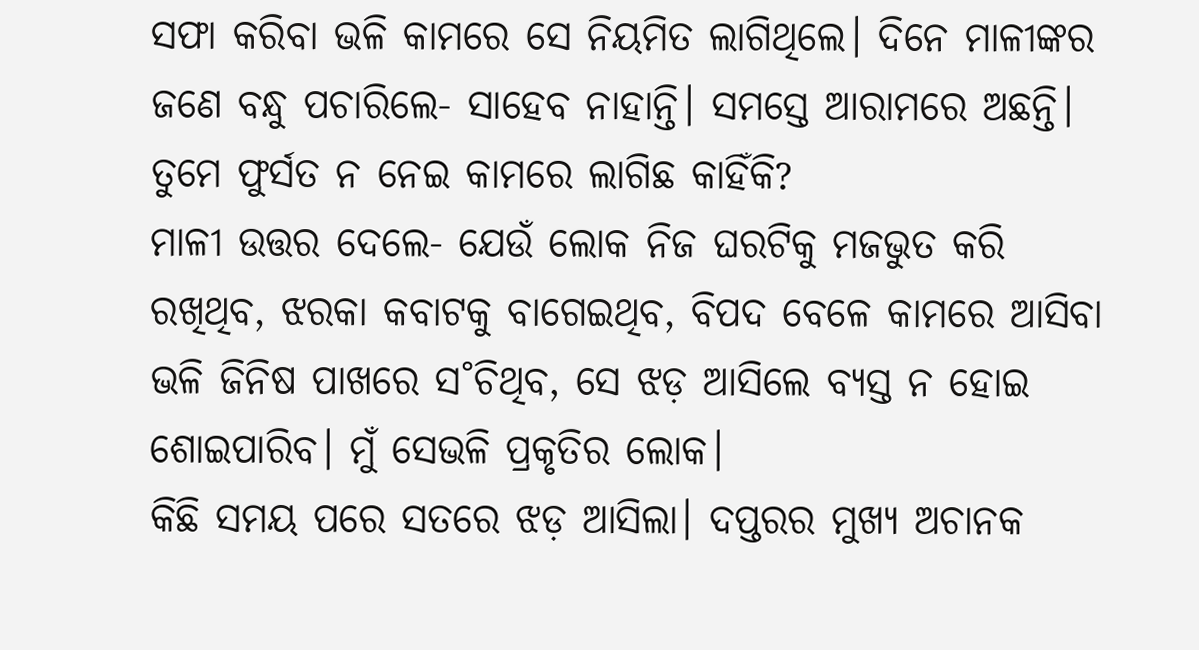ସଫା କରିବା ଭଳି କାମରେ ସେ ନିୟମିତ ଲାଗିଥିଲେ। ଦିନେ ମାଳୀଙ୍କର ଜଣେ ବନ୍ଧୁ ପଚାରିଲେ- ସାହେବ ନାହାନ୍ତି। ସମସ୍ତେ ଆରାମରେ ଅଛନ୍ତି। ତୁମେ ଫୁର୍ସତ ନ ନେଇ କାମରେ ଲାଗିଛ କାହିଁକି?
ମାଳୀ ଉତ୍ତର ଦେଲେ- ଯେଉଁ ଲୋକ ନିଜ ଘରଟିକୁ ମଜଭୁତ କରି ରଖିଥିବ, ଝରକା କବାଟକୁ ବାଗେଇଥିବ, ବିପଦ ବେଳେ କାମରେ ଆସିବା ଭଳି ଜିନିଷ ପାଖରେ ସ˚ଚିଥିବ, ସେ ଝଡ଼ ଆସିଲେ ବ୍ୟସ୍ତ ନ ହୋଇ ଶୋଇପାରିବ। ମୁଁ ସେଭଳି ପ୍ରକୃତିର ଲୋକ।
କିଛି ସମୟ ପରେ ସତରେ ଝଡ଼ ଆସିଲା। ଦପ୍ତରର ମୁଖ୍ୟ ଅଚାନକ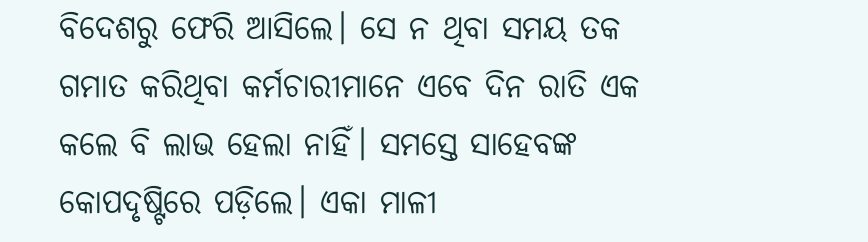ବିଦେଶରୁ ଫେରି ଆସିଲେ। ସେ ନ ଥିବା ସମୟ ତକ ଗମାତ କରିଥିବା କର୍ମଚାରୀମାନେ ଏବେ ଦିନ ରାତି ଏକ କଲେ ବି ଲାଭ ହେଲା ନାହିଁ। ସମସ୍ତେ ସାହେବଙ୍କ କୋପଦୃଷ୍ଟିରେ ପଡ଼ିଲେ। ଏକା ମାଳୀ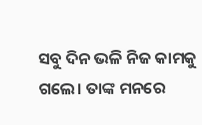ସବୁ ଦିନ ଭଳି ନିଜ କାମକୁ ଗଲେ। ତାଙ୍କ ମନରେ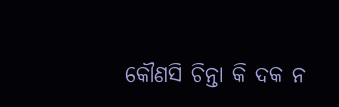କୌଣସି ଚିନ୍ତା କି ଦକ ନ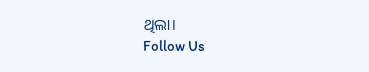ଥିଲା।
Follow Us